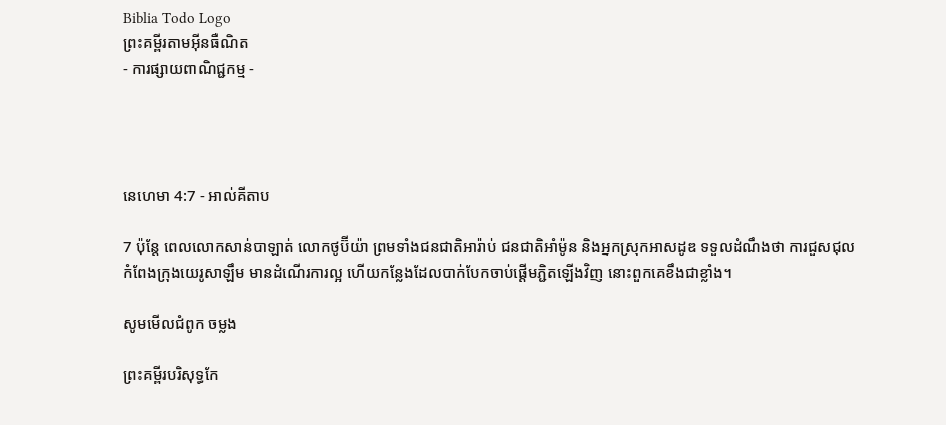Biblia Todo Logo
ព្រះគម្ពីរតាមអ៊ីនធឺណិត
- ការផ្សាយពាណិជ្ជកម្ម -




នេហេមា 4:7 - អាល់គីតាប

7 ប៉ុន្តែ ពេលលោកសាន់បា‌ឡាត់ លោកថូប៊ី‌យ៉ា ព្រមទាំងជន‌ជាតិអារ៉ាប់ ជន‌ជាតិអាំម៉ូន និងអ្នកស្រុកអាស‌ដូឌ ទទួលដំណឹងថា ការជួស‌ជុលកំពែងក្រុងយេរូ‌សាឡឹម មានដំណើរការល្អ ហើយកន្លែងដែលបាក់បែកចាប់ផ្ដើមភ្ជិតឡើងវិញ នោះពួកគេខឹងជាខ្លាំង។

សូមមើលជំពូក ចម្លង

ព្រះគម្ពីរបរិសុទ្ធកែ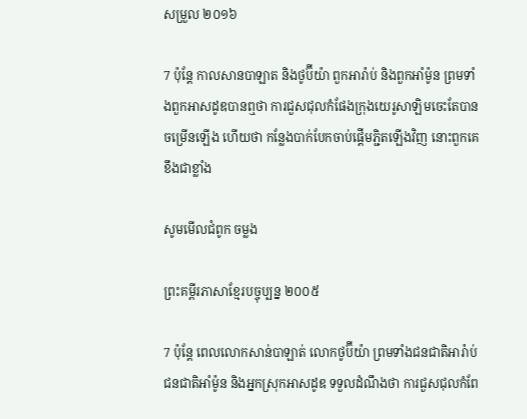សម្រួល ២០១៦

7 ប៉ុន្ដែ កាលសាន‌បាឡាត និងថូប៊ីយ៉ា ពួកអារ៉ាប់ និងពួកអាំម៉ូន ព្រមទាំងពួកអាសដូឌបានឮថា ការជួស‌ជុលកំផែងក្រុងយេរូ‌សាឡិមចេះតែបានចម្រើនឡើង ហើយថា កន្លែងបាក់បែកចាប់ផ្ដើម‌ភ្ជិតឡើងវិញ នោះពួក‌គេខឹងជាខ្លាំង

សូមមើលជំពូក ចម្លង

ព្រះគម្ពីរភាសាខ្មែរបច្ចុប្បន្ន ២០០៥

7 ប៉ុន្តែ ពេលលោកសាន់បា‌ឡាត់ លោកថូប៊ី‌យ៉ា ព្រមទាំងជន‌ជាតិអារ៉ាប់ ជន‌ជាតិអាំម៉ូន និងអ្នកស្រុកអាស‌ដូឌ ទទួលដំណឹងថា ការជួស‌ជុលកំពែ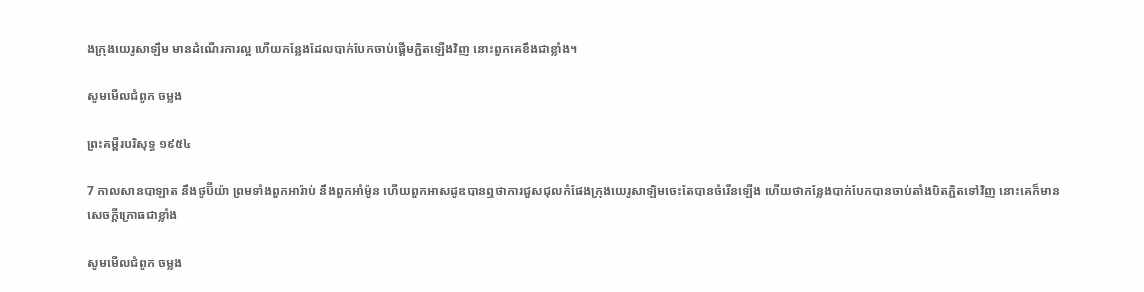ងក្រុងយេរូ‌សាឡឹម មានដំណើរការល្អ ហើយកន្លែងដែលបាក់បែកចាប់ផ្ដើមភ្ជិតឡើងវិញ នោះពួកគេខឹងជាខ្លាំង។

សូមមើលជំពូក ចម្លង

ព្រះគម្ពីរបរិសុទ្ធ ១៩៥៤

7 កាលសាន‌បា‌ឡាត នឹងថូប៊ីយ៉ា ព្រមទាំងពួកអារ៉ាប់ នឹងពួកអាំម៉ូន ហើយពួកអាសដូឌបានឮថាការជួស‌ជុលកំផែងក្រុងយេរូ‌សាឡិមចេះតែបានចំរើនឡើង ហើយថាកន្លែងបាក់បែកបានចាប់តាំងបិត‌ភ្ជិតទៅវិញ នោះគេក៏មានសេចក្ដីក្រោធជាខ្លាំង

សូមមើលជំពូក ចម្លង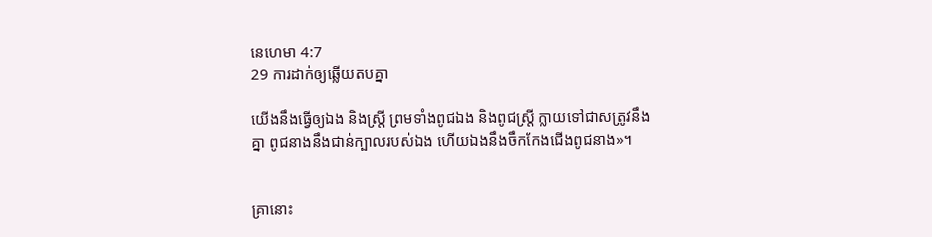នេហេមា 4:7
29 ការដាក់ឲ្យឆ្លើយតបគ្នា

យើងនឹងធ្វើឲ្យឯង និងស្ត្រី ព្រមទាំងពូជឯង និងពូជស្ត្រី ក្លាយទៅជាសត្រូវនឹងគ្នា ពូជនាងនឹងជាន់ក្បាលរបស់ឯង ហើយឯងនឹងចឹកកែងជើងពូជនាង»។


គ្រានោះ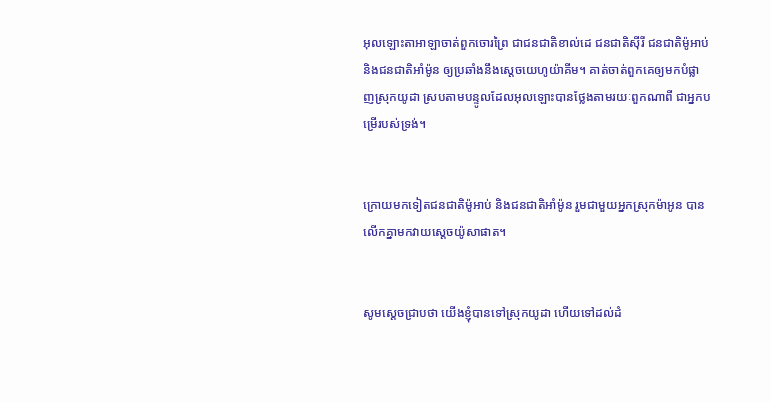អុលឡោះ‌តាអាឡាចាត់ពួកចោរព្រៃ ជាជន‌ជាតិខាល់‌ដេ ជន‌ជាតិស៊ីរី ជន‌ជាតិម៉ូអាប់ និងជន‌ជាតិអាំម៉ូន ឲ្យប្រឆាំងនឹងស្តេចយេហូ‌យ៉ាគីម។ គាត់ចាត់ពួកគេឲ្យមកបំផ្លាញស្រុកយូដា ស្របតាមបន្ទូលដែលអុលឡោះបានថ្លែងតាមរយៈពួកណាពី ជាអ្នកបម្រើរបស់ទ្រង់។


ក្រោយមកទៀតជន‌ជាតិម៉ូអាប់ និងជន‌ជាតិអាំម៉ូន រួមជាមួយអ្នកស្រុកម៉ាអូន បានលើកគ្នាមកវាយស្តេចយ៉ូសា‌ផាត។


សូមស្តេចជ្រាបថា យើងខ្ញុំបានទៅស្រុកយូដា ហើយទៅដល់ដំ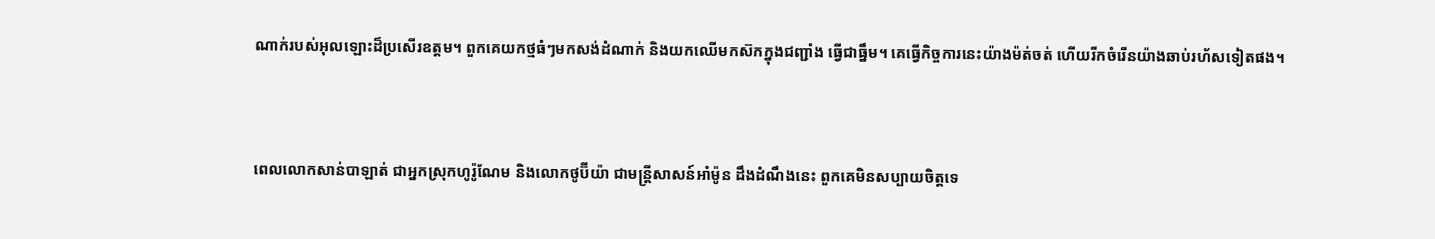ណាក់របស់អុលឡោះដ៏ប្រសើរឧត្ដម។ ពួកគេយកថ្មធំៗមកសង់ដំណាក់ និងយកឈើមកស៊កក្នុងជញ្ជាំង ធ្វើជាធ្នឹម។ គេធ្វើកិច្ចការនេះយ៉ាងម៉ត់‌ចត់ ហើយរីកចំរើនយ៉ាងឆាប់រហ័សទៀតផង។


ពេលលោកសាន់បា‌ឡាត់ ជាអ្នកស្រុកហូរ៉ូ‌ណែម និងលោកថូប៊ី‌យ៉ា ជាមន្ត្រីសាសន៍អាំម៉ូន ដឹងដំណឹងនេះ ពួកគេមិនសប្បាយចិត្តទេ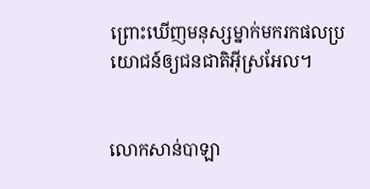ព្រោះឃើញមនុស្សម្នាក់មករកផលប្រយោជន៍ឲ្យជន‌ជាតិអ៊ីស្រ‌អែល។


លោកសាន់បា‌ឡា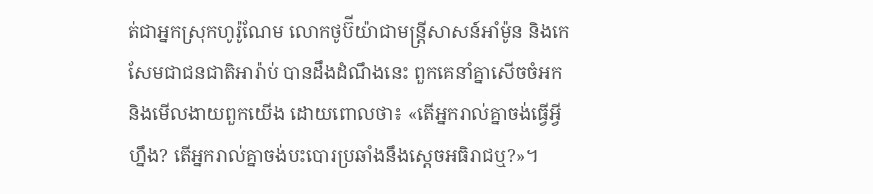ត់ជាអ្នកស្រុកហូរ៉ូ‌ណែម លោកថូប៊ី‌យ៉ាជាមន្ត្រីសាសន៍អាំម៉ូន និងកេសែមជាជន‌ជាតិអារ៉ាប់ បានដឹងដំណឹងនេះ ពួកគេនាំគ្នាសើចចំអក និងមើល‌ងាយពួកយើង ដោយពោលថា៖ «តើអ្នករាល់គ្នាចង់ធ្វើអ្វីហ្នឹង? តើអ្នករាល់គ្នាចង់បះ‌បោរប្រឆាំងនឹងស្តេចអធិរាជឬ?»។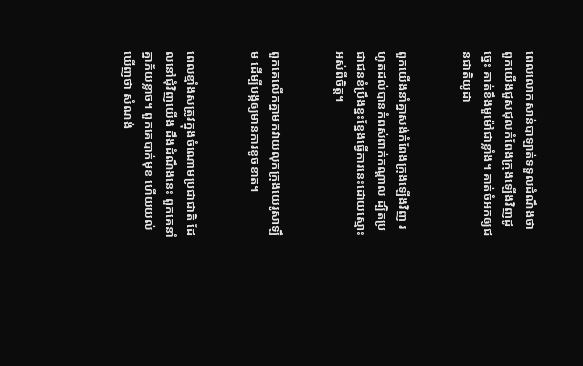ពេលលោកសាន់បា‌ឡាត់ទទួលដំណឹងថា ពួកយើងជួស‌ជុលកំពែងក្រុងឡើងវិញដូច្នេះ គាត់ខឹងមួ‌ម៉ៅជាខ្លាំង។ គាត់ចំអកឲ្យជន‌ជាតិយូដា


ពួកយើងនាំគ្នាសង់កំពែងក្រុងឡើងវិញ រហូតដល់បានកំពស់ពាក់កណ្ដាល ដ្បិតប្រជា‌ជនខំប្រឹងខ្នះ‌ខ្នែងធ្វើការនេះដោយស្មោះអស់ពីចិត្ត។


ពួកគេលើកគ្នាមកវាយលុកក្រុងយេរូ‌សាឡឹម ដើម្បីបង្កឲ្យមានការខូចខាត។


ពេលខ្មាំងសត្រូវក្នុងចំណោមប្រជា‌ជាតិ ដែលនៅជុំ‌វិញយើង ដឹងដំណឹងនេះ ពួកគេនាំគ្នាភ័យខ្លាច។ ពួកគេបាក់មុខ ហើយយល់ឃើញថា សំណង់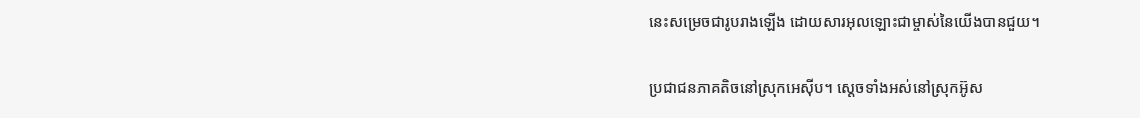នេះសម្រេចជារូបរាងឡើង ដោយ‌សារអុលឡោះជាម្ចាស់នៃយើងបានជួយ។


ប្រជា‌ជនភាគតិចនៅស្រុកអេស៊ីប។ ស្ដេចទាំងអស់នៅស្រុកអ៊ូស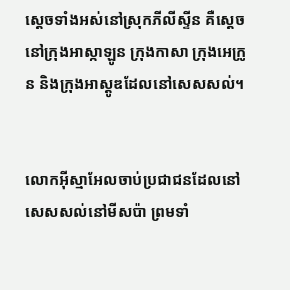ស្ដេចទាំងអស់នៅស្រុកភីលី‌ស្ទីន គឺស្ដេចនៅក្រុងអាស្កា‌ឡូន ក្រុងកាសា ក្រុងអេក្រូន និងក្រុងអាស្តូឌដែលនៅសេស‌សល់។


លោកអ៊ីស្មា‌អែលចាប់ប្រជា‌ជនដែលនៅសេស‌សល់នៅមីសប៉ា ព្រមទាំ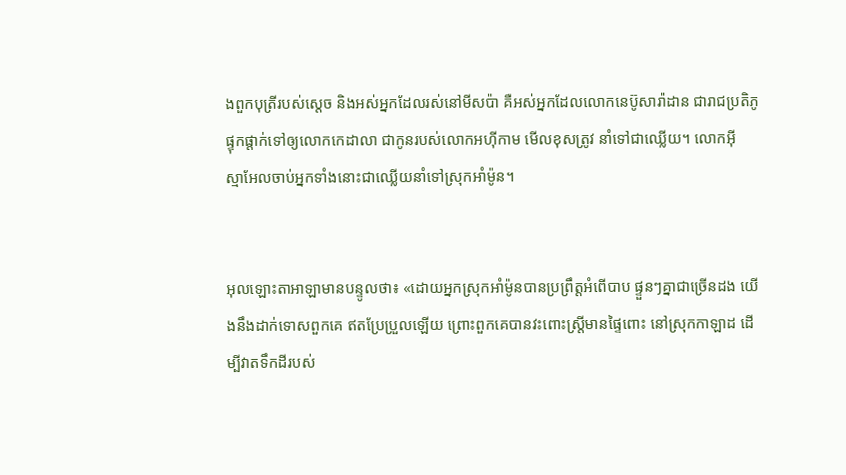ងពួកបុត្រីរបស់ស្ដេច និងអស់អ្នកដែលរស់នៅមីសប៉ា គឺអស់អ្នកដែលលោកនេប៊ូ‌សារ៉ា‌ដាន ជារាជប្រតិភូ ផ្ទុក‌ផ្ដាក់ទៅឲ្យលោកកេដា‌លា ជាកូនរបស់លោកអហ៊ី‌កាម មើលខុសត្រូវ នាំទៅជាឈ្លើយ។ លោកអ៊ីស្មា‌អែលចាប់អ្នកទាំងនោះជាឈ្លើយនាំទៅស្រុកអាំម៉ូន។


អុលឡោះ‌តាអាឡាមានបន្ទូលថា៖ «ដោយអ្នកស្រុកអាំម៉ូនបានប្រព្រឹត្តអំពើបាប ផ្ទួនៗគ្នាជាច្រើនដង យើងនឹងដាក់ទោសពួកគេ ឥតប្រែ‌ប្រួលឡើយ ព្រោះពួកគេបានវះពោះស្ត្រីមានផ្ទៃពោះ នៅស្រុកកាឡាដ ដើម្បីវាតទឹកដីរបស់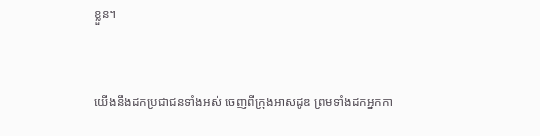ខ្លួន។


យើងនឹងដកប្រជា‌ជនទាំងអស់ ចេញពីក្រុងអាស‌ដូឌ ព្រមទាំងដកអ្នកកា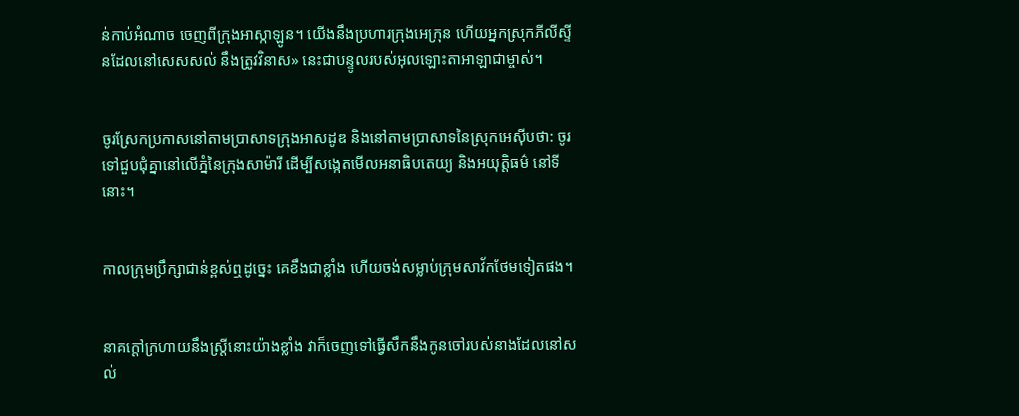ន់កាប់អំណាច ចេញពីក្រុងអាស្កា‌ឡូន។ យើងនឹងប្រហារក្រុងអេក្រុន ហើយអ្នកស្រុកភីលី‌ស្ទីនដែលនៅសេស‌សល់ នឹងត្រូវវិនាស» នេះជាបន្ទូលរបស់អុលឡោះ‌តាអាឡាជាម្ចាស់។


ចូរស្រែកប្រកាសនៅតាមប្រាសាទក្រុងអាស‌ដូឌ និងនៅតាមប្រាសាទនៃស្រុកអេស៊ីបថា: ចូរទៅជួប‌ជុំគ្នានៅលើភ្នំនៃក្រុងសាម៉ារី ដើម្បីសង្កេតមើលអនា‌ធិបតេយ្យ និងអយុត្តិ‌ធម៌ នៅទីនោះ។


កាលក្រុមប្រឹក្សាជាន់ខ្ពស់ឮដូច្នេះ គេខឹងជាខ្លាំង ហើយចង់សម្លាប់ក្រុមសាវ័កថែមទៀតផង។


នាគក្ដៅក្រហាយនឹងស្ដ្រីនោះយ៉ាងខ្លាំង វាក៏ចេញទៅធ្វើសឹកនឹងកូនចៅរបស់នាងដែលនៅសល់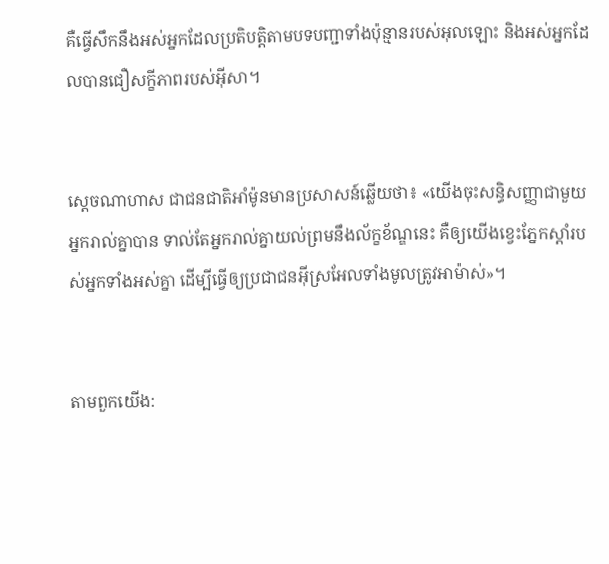គឺធ្វើសឹកនឹងអស់អ្នកដែលប្រតិបត្ដិតាមបទបញ្ជាទាំងប៉ុន្មានរបស់អុលឡោះ និងអស់អ្នកដែលបានជឿសក្ខី‌ភាពរបស់អ៊ីសា។


ស្តេចណាហាស ជាជន‌ជាតិអាំ‌ម៉ូនមានប្រសាសន៍ឆ្លើយថា៖ «យើងចុះសន្ធិ‌សញ្ញាជាមួយអ្នករាល់គ្នាបាន ទាល់តែអ្នករាល់គ្នាយល់ព្រមនឹងល័ក្ខ‌ខ័ណ្ឌនេះ គឺឲ្យយើងខ្វេះភ្នែកស្តាំរបស់អ្នកទាំងអស់គ្នា ដើម្បីធ្វើឲ្យប្រជា‌ជនអ៊ីស្រ‌អែលទាំងមូលត្រូវអាម៉ាស់»។


តាមពួកយើង: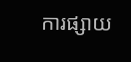ការផ្សាយ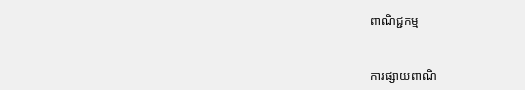ពាណិជ្ជកម្ម


ការផ្សាយពាណិ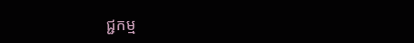ជ្ជកម្ម